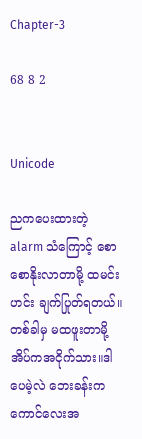Chapter-3

68 8 2


Unicode

ညကပေးထားတဲ့ alarm သံကြောင့် စောစောနိုးလာတာမို့ ထမင်းဟင်း ချက်ပြုတ်ရတယ်။တစ်ခါမှ မထဖူးတာမို့ အိပ်ကအငိုက်သား။ဒါပေမဲ့လဲ ဘေးခန်းကကောင်လေးအ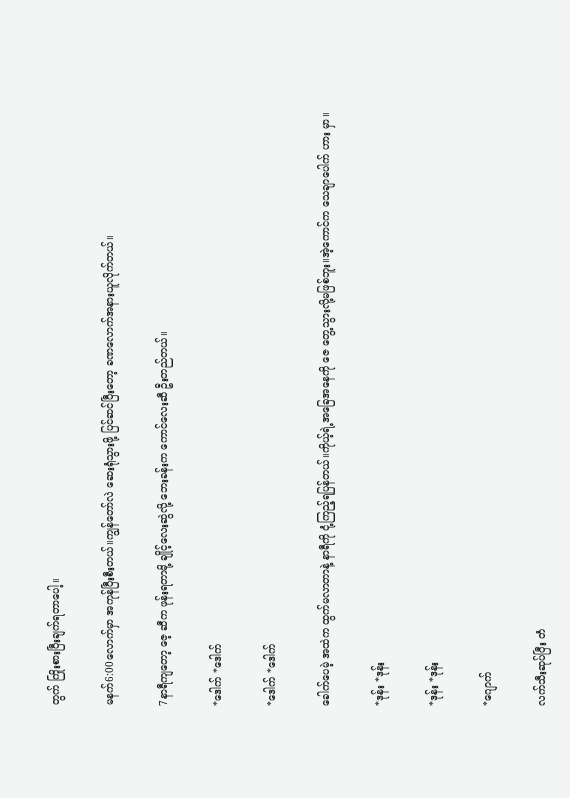တွက် ကြိုးစားပြီးချက်ရတာပေါ့။

မနက်6:00လောက်မှာ အကုန်ပြီးစီးတယ်။ကျွန်တော်လဲ ဆေးရုံသွားဖို့ ပြင်ဆင်ပြီးတော့ ခဏလောက်အနားယူလိုက်တယ်။

7နာရီကျတော့ ဇေ့ ဆီက ဖုန်းရတာမို့ ချိုင့်လေးဆွဲလို့ ဘေးခန်းက ကောင်လေးဆီ ဦးတည်တယ်။

*ဒေါက် *ဒေါက်

*ဒေါက် *ဒေါက်

ခေါက်ပေမဲ့ အထဲက ထွက်မလာတာနဲ့ နာရီကို ငုံ့ကြည့်ရပြန်တယ်။ကိုယ့်ရဲ့အခြေအနေကို ဇေ တွေ့သွားလို့မဖြစ်ဘူး။အဲ့ကောင်က သေချာပေါက် ဟား မှာ။

*ဒုန်း *ဒုန်း

*ဒုန်း *ဒုန်း

*ဂျောက်

လက်သီးဆုပ်ပြီး တံ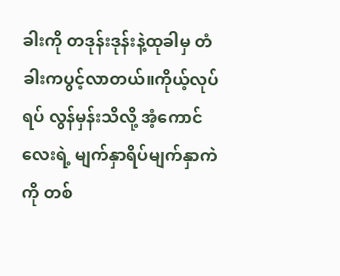ခါးကို တဒုန်းဒုန်းနဲ့ထုခါမှ တံခါးကပွင့်လာတယ်။ကိုယ့်လုပ်ရပ် လွန်မှန်းသိလို့ အံ့ကောင်လေးရဲ့ မျက်နှာရိပ်မျက်နှာကဲကို တစ်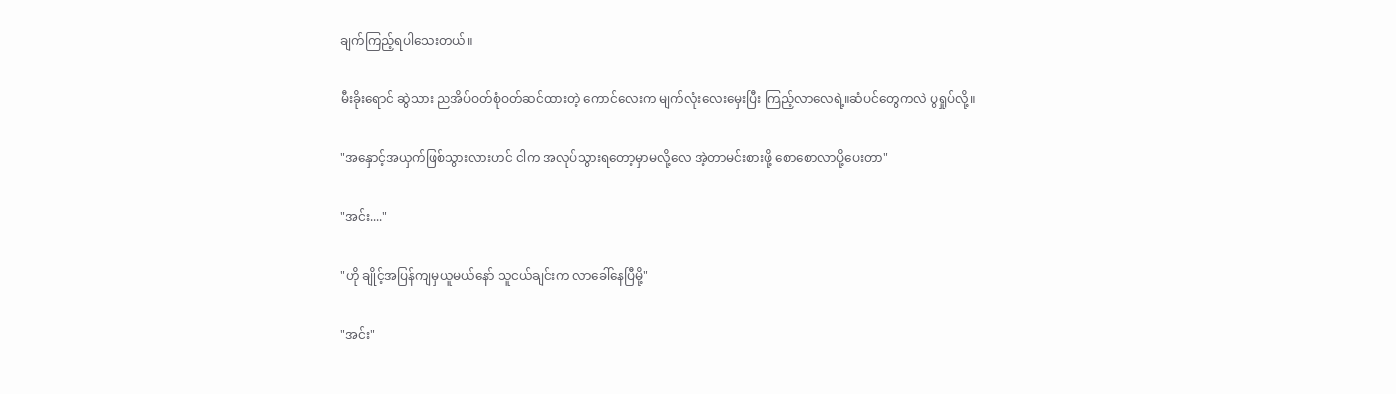ချက်ကြည့်ရပါသေးတယ်။

မီးခိုးရောင် ဆွဲသား ညအိပ်ဝတ်စုံဝတ်ဆင်ထားတဲ့ ကောင်လေးက မျက်လုံးလေးမှေးပြီး ကြည့်လာလေရဲ့။ဆံပင်တွေကလဲ ပွရှုပ်လို့။

"အနှောင့်အယှက်ဖြစ်သွားလားဟင် ငါက အလုပ်သွားရတော့မှာမလို့လေ အဲ့တာမင်းစားဖို့ စောစောလာပို့ပေးတာ"

"အင်း...."

"ဟို ချိုင့်အပြန်ကျမှယူမယ်နော် သူငယ်ချင်းက လာခေါ်နေပြီမို့"

"အင်း"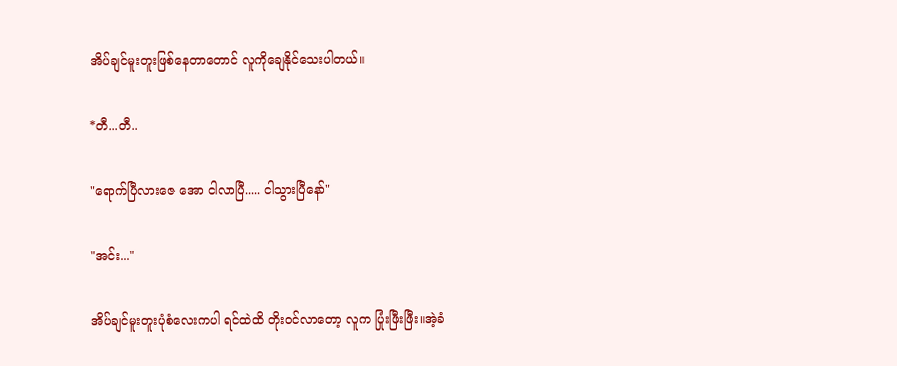အိပ်ချင်မူးတူးဖြစ်နေတာတောင် လူကိုချေနိုင်သေးပါတယ်။

*တီ...တီ..

"ရောက်ပြီလားဇေ အော ငါလာပြီ..... ငါသွားပြီနော်"

"အင်း..."

အိပ်ချင်မူးတူးပုံစံလေးကပါ ရင်ထဲထိ တိုးဝင်လာတော့ လူက ပြုံးဖြီးဖြီး။အဲ့ခံ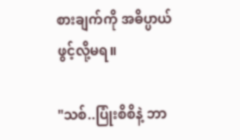စားချက်ကို အဓိပ္ပာယ်ဖွင့်လို့မရ။

"သစ်..ပြုံးစိစိနဲ့ ဘာ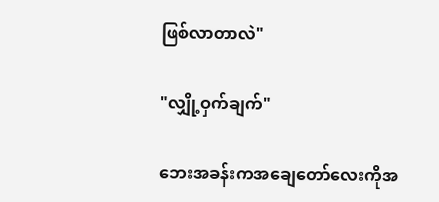ဖြစ်လာတာလဲ"

"လျှို့ဝှက်ချက်"

ဘေးအခန်းကအချေတော်လေးကိုအ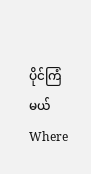ပိုင်ကြံမယ်Where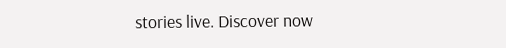stories live. Discover now